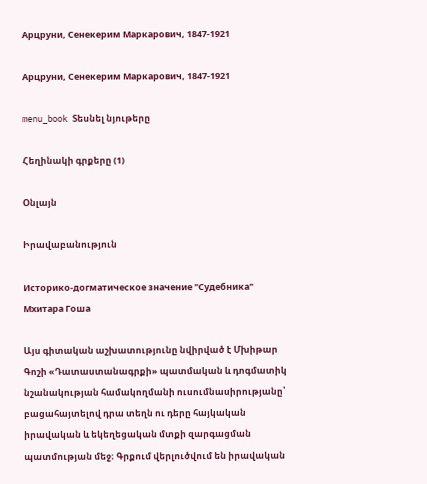Арцруни, Сенекерим Маркарович, 1847-1921

Арцруни, Сенекерим Маркарович, 1847-1921

menu_book Տեսնել նյութերը

Հեղինակի գրքերը (1)

Օնլայն

Իրավաբանություն

Историко-догматическое значение "Судебника" Мхитара Гоша

Այս գիտական աշխատությունը նվիրված է Մխիթար Գոշի «Դատաստանագրքի» պատմական և դոգմատիկ նշանակության համակողմանի ուսումնասիրությանը՝ բացահայտելով դրա տեղն ու դերը հայկական իրավական և եկեղեցական մտքի զարգացման պատմության մեջ։ Գրքում վերլուծվում են իրավական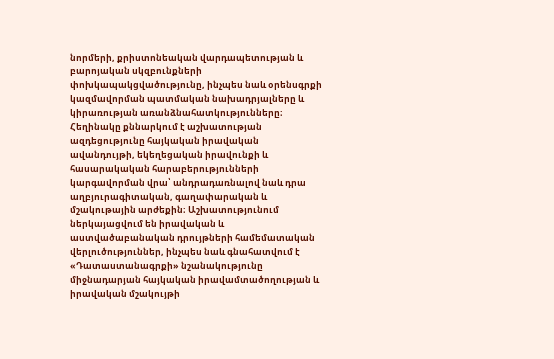նորմերի, քրիստոնեական վարդապետության և բարոյական սկզբունքների փոխկապակցվածությունը, ինչպես նաև օրենսգրքի կազմավորման պատմական նախադրյալները և կիրառության առանձնահատկությունները։ Հեղինակը քննարկում է աշխատության ազդեցությունը հայկական իրավական ավանդույթի, եկեղեցական իրավունքի և հասարակական հարաբերությունների կարգավորման վրա՝ անդրադառնալով նաև դրա աղբյուրագիտական, գաղափարական և մշակութային արժեքին։ Աշխատությունում ներկայացվում են իրավական և աստվածաբանական դրույթների համեմատական վերլուծություններ, ինչպես նաև գնահատվում է «Դատաստանագրքի» նշանակությունը միջնադարյան հայկական իրավամտածողության և իրավական մշակույթի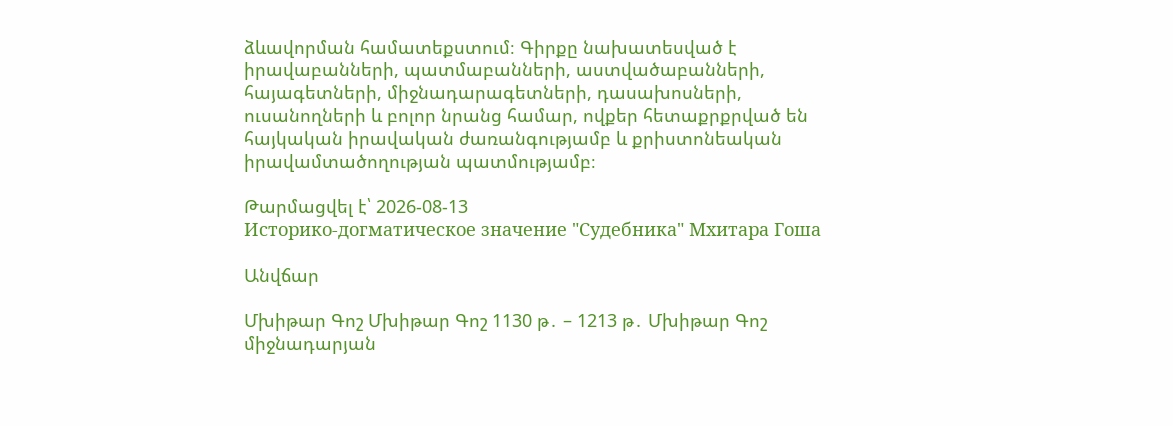ձևավորման համատեքստում։ Գիրքը նախատեսված է իրավաբանների, պատմաբանների, աստվածաբանների, հայագետների, միջնադարագետների, դասախոսների, ուսանողների և բոլոր նրանց համար, ովքեր հետաքրքրված են հայկական իրավական ժառանգությամբ և քրիստոնեական իրավամտածողության պատմությամբ։

Թարմացվել է՝ 2026-08-13
Историко-догматическое значение "Судебника" Мхитара Гоша

Անվճար

Մխիթար Գոշ Մխիթար Գոշ 1130 թ․ – 1213 թ․ Մխիթար Գոշ միջնադարյան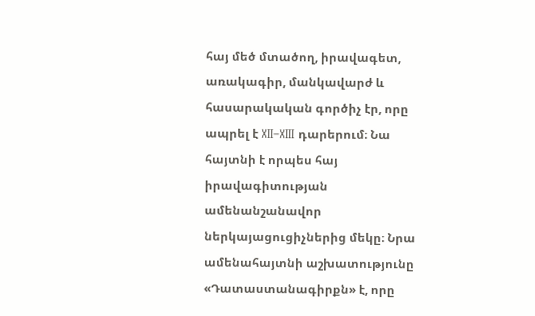հայ մեծ մտածող, իրավագետ, առակագիր, մանկավարժ և հասարակական գործիչ էր, որը ապրել է XII–XIII դարերում։ Նա հայտնի է որպես հայ իրավագիտության ամենանշանավոր ներկայացուցիչներից մեկը։ Նրա ամենահայտնի աշխատությունը «Դատաստանագիրքն» է, որը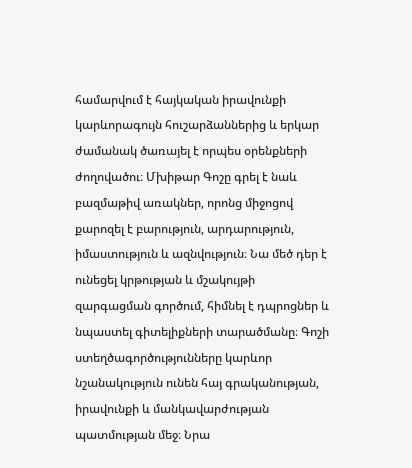համարվում է հայկական իրավունքի կարևորագույն հուշարձաններից և երկար ժամանակ ծառայել է որպես օրենքների ժողովածու։ Մխիթար Գոշը գրել է նաև բազմաթիվ առակներ, որոնց միջոցով քարոզել է բարություն, արդարություն, իմաստություն և ազնվություն։ Նա մեծ դեր է ունեցել կրթության և մշակույթի զարգացման գործում, հիմնել է դպրոցներ և նպաստել գիտելիքների տարածմանը։ Գոշի ստեղծագործությունները կարևոր նշանակություն ունեն հայ գրականության, իրավունքի և մանկավարժության պատմության մեջ։ Նրա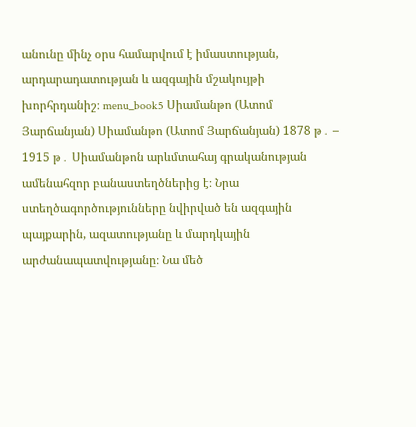անունը մինչ օրս համարվում է իմաստության, արդարադատության և ազգային մշակույթի խորհրդանիշ։ menu_book5 Սիամանթո (Ատոմ Յարճանյան) Սիամանթո (Ատոմ Յարճանյան) 1878 թ․ – 1915 թ․ Սիամանթոն արևմտահայ գրականության ամենահզոր բանաստեղծներից է։ Նրա ստեղծագործությունները նվիրված են ազգային պայքարին, ազատությանը և մարդկային արժանապատվությանը։ Նա մեծ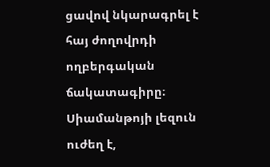ցավով նկարագրել է հայ ժողովրդի ողբերգական ճակատագիրը։ Սիամանթոյի լեզուն ուժեղ է,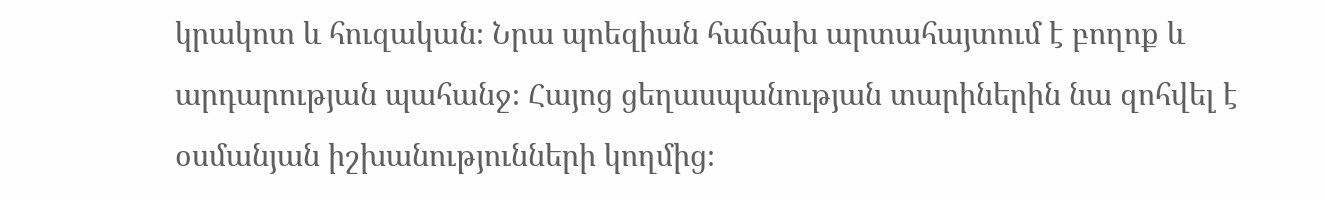կրակոտ և հուզական։ Նրա պոեզիան հաճախ արտահայտում է բողոք և արդարության պահանջ։ Հայոց ցեղասպանության տարիներին նա զոհվել է օսմանյան իշխանությունների կողմից։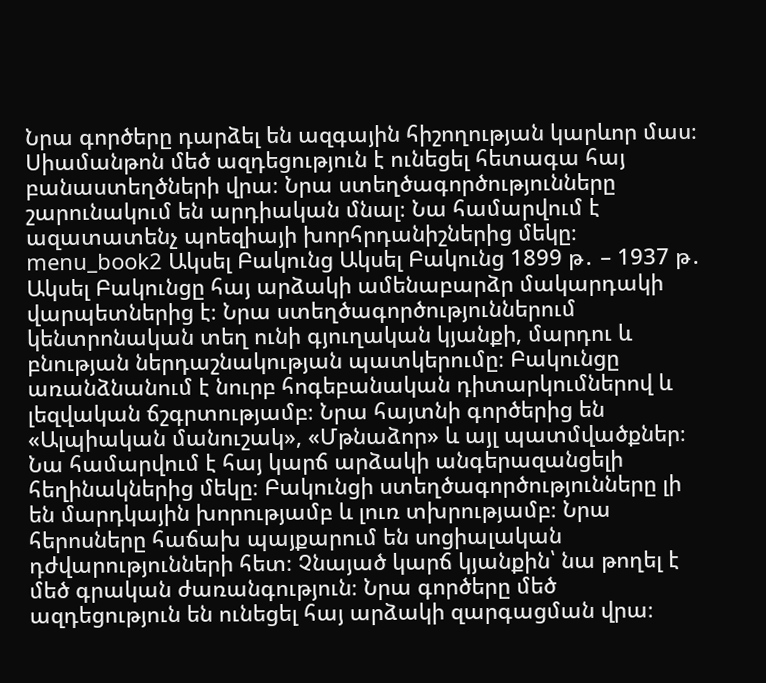Նրա գործերը դարձել են ազգային հիշողության կարևոր մաս։ Սիամանթոն մեծ ազդեցություն է ունեցել հետագա հայ բանաստեղծների վրա։ Նրա ստեղծագործությունները շարունակում են արդիական մնալ։ Նա համարվում է ազատատենչ պոեզիայի խորհրդանիշներից մեկը։ menu_book2 Ակսել Բակունց Ակսել Բակունց 1899 թ․ – 1937 թ․ Ակսել Բակունցը հայ արձակի ամենաբարձր մակարդակի վարպետներից է։ Նրա ստեղծագործություններում կենտրոնական տեղ ունի գյուղական կյանքի, մարդու և բնության ներդաշնակության պատկերումը։ Բակունցը առանձնանում է նուրբ հոգեբանական դիտարկումներով և լեզվական ճշգրտությամբ։ Նրա հայտնի գործերից են «Ալպիական մանուշակ», «Մթնաձոր» և այլ պատմվածքներ։ Նա համարվում է հայ կարճ արձակի անգերազանցելի հեղինակներից մեկը։ Բակունցի ստեղծագործությունները լի են մարդկային խորությամբ և լուռ տխրությամբ։ Նրա հերոսները հաճախ պայքարում են սոցիալական դժվարությունների հետ։ Չնայած կարճ կյանքին՝ նա թողել է մեծ գրական ժառանգություն։ Նրա գործերը մեծ ազդեցություն են ունեցել հայ արձակի զարգացման վրա։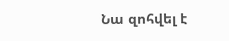Նա զոհվել է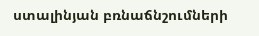ստալինյան բռնաճնշումների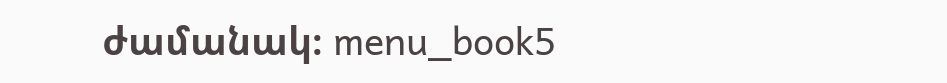ժամանակ։ menu_book5